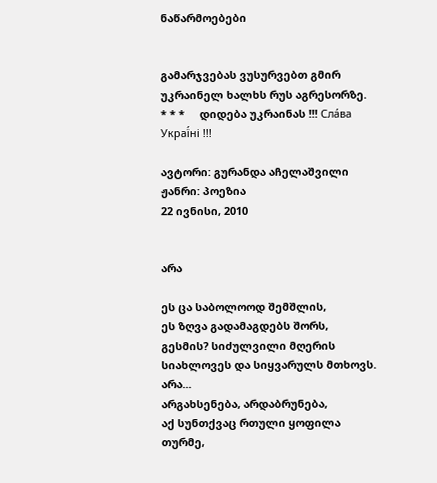ნაწარმოებები


გამარჯვებას ვუსურვებთ გმირ უკრაინელ ხალხს რუს აგრესორზე.     * * *     დიდება უკრაინას !!! Сла́ва Украї́ні !!!

ავტორი: გურანდა აჩელაშვილი
ჟანრი: პოეზია
22 ივნისი, 2010


არა

ეს ცა საბოლოოდ შემშლის,
ეს ზღვა გადამაგდებს შორს,
გესმის? სიძულვილი მღერის
სიახლოვეს და სიყვარულს მთხოვს.
არა...
არგახსენება, არდაბრუნება,
აქ სუნთქვაც რთული ყოფილა თურმე,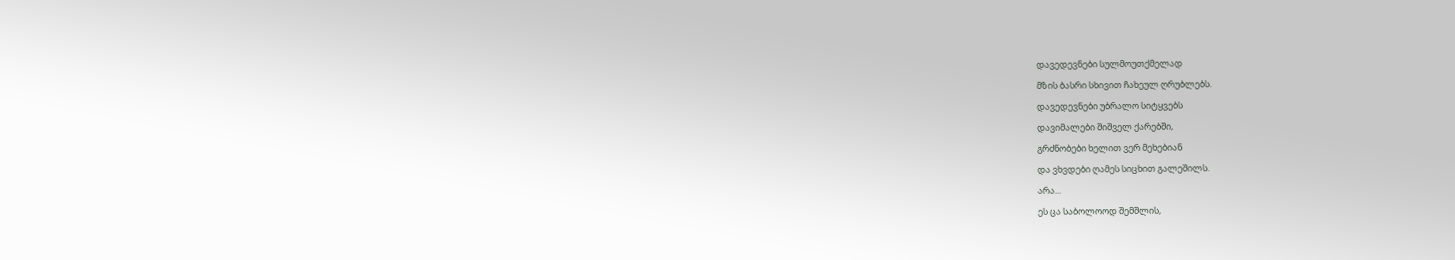დავედევნები სულმოუთქმელად
მზის ბასრი სხივით ჩახეულ ღრუბლებს.
დავედევნები უბრალო სიტყვებს
დავიმალები შიშველ ქარებში,
გრძნობები ხელით ვერ მეხებიან
და ვხვდები ღამეს სიცხით გალეშილს.
არა...
ეს ცა საბოლოოდ შემშლის,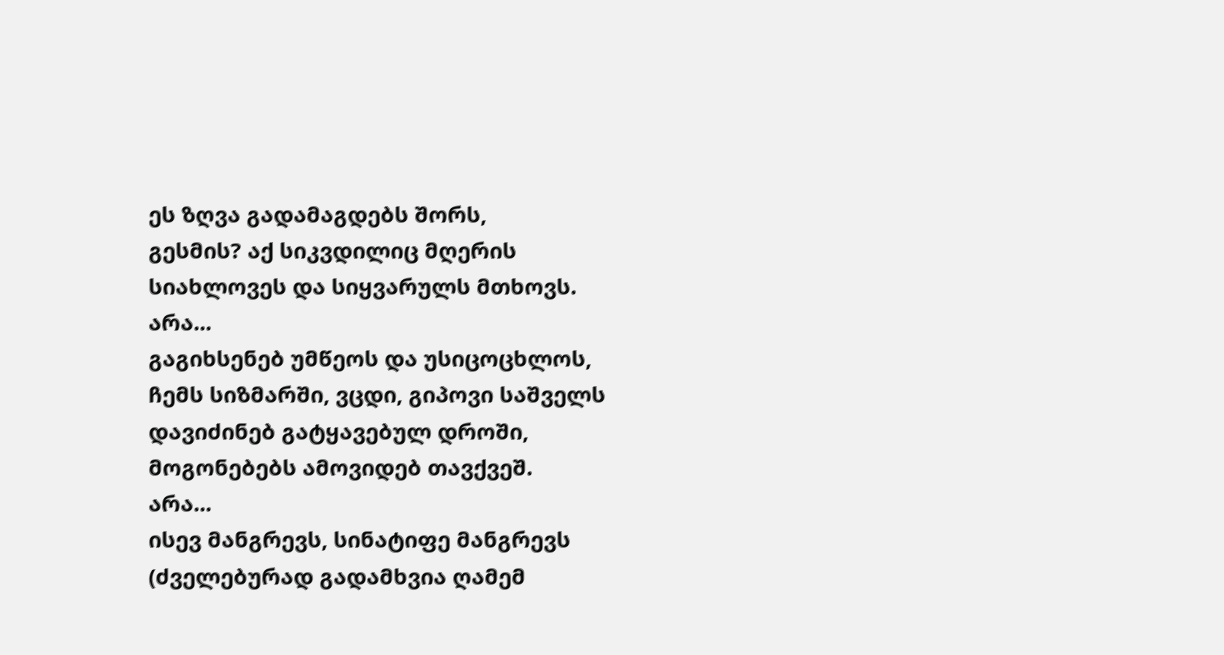ეს ზღვა გადამაგდებს შორს,
გესმის? აქ სიკვდილიც მღერის
სიახლოვეს და სიყვარულს მთხოვს.
არა...
გაგიხსენებ უმწეოს და უსიცოცხლოს,
ჩემს სიზმარში, ვცდი, გიპოვი საშველს
დავიძინებ გატყავებულ დროში,
მოგონებებს ამოვიდებ თავქვეშ.
არა...
ისევ მანგრევს, სინატიფე მანგრევს
(ძველებურად გადამხვია ღამემ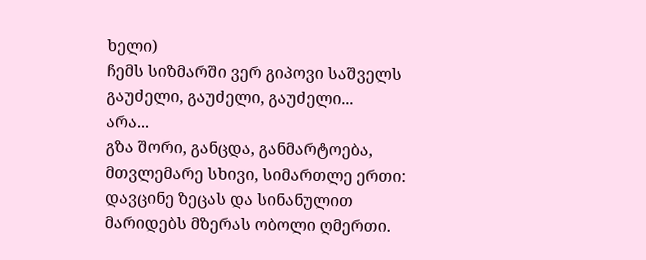ხელი)
ჩემს სიზმარში ვერ გიპოვი საშველს
გაუძელი, გაუძელი, გაუძელი...
არა...
გზა შორი, განცდა, განმარტოება,
მთვლემარე სხივი, სიმართლე ერთი:
დავცინე ზეცას და სინანულით
მარიდებს მზერას ობოლი ღმერთი.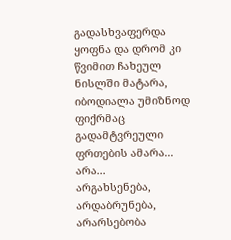გადასხვაფერდა ყოფნა და დრომ კი
წვიმით ჩახეულ ნისლში მატარა,
იბოდიალა უმიზნოდ ფიქრმაც
გადამტვრეული ფრთების ამარა...
არა...
არგახსენება, არდაბრუნება,
არარსებობა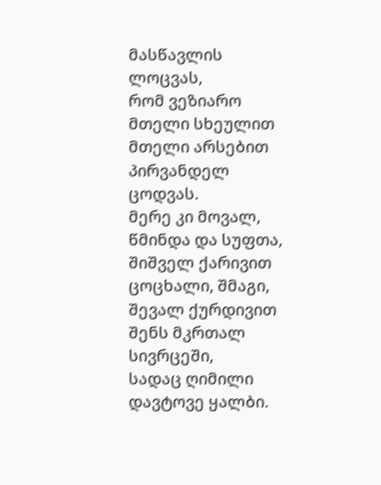მასწავლის ლოცვას,
რომ ვეზიარო მთელი სხეულით
მთელი არსებით პირვანდელ ცოდვას.
მერე კი მოვალ, წმინდა და სუფთა,
შიშველ ქარივით ცოცხალი, შმაგი,
შევალ ქურდივით შენს მკრთალ სივრცეში,
სადაც ღიმილი დავტოვე ყალბი.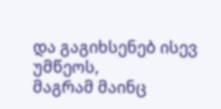და გაგიხსენებ ისევ უმწეოს,
მაგრამ მაინც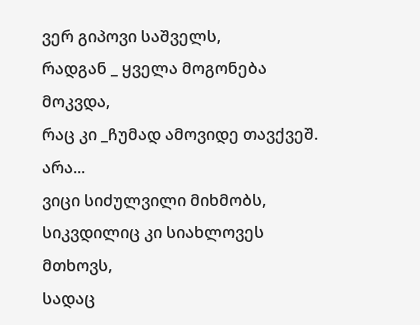ვერ გიპოვი საშველს,
რადგან _ ყველა მოგონება მოკვდა,
რაც კი _ჩუმად ამოვიდე თავქვეშ.
არა...
ვიცი სიძულვილი მიხმობს,
სიკვდილიც კი სიახლოვეს მთხოვს,
სადაც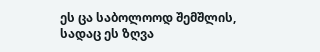ეს ცა საბოლოოდ შემშლის,
სადაც ეს ზღვა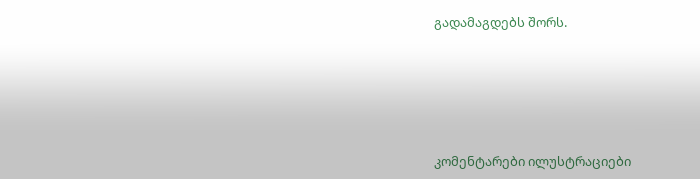გადამაგდებს შორს.






კომენტარები ილუსტრაციები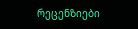რეცენზიები